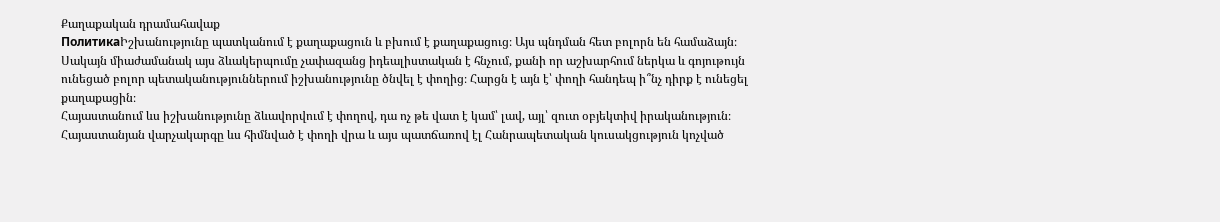Քաղաքական դրամահավաք
ПолитикаԻշխանությունը պատկանում է քաղաքացուն և բխում է քաղաքացուց։ Այս պնդման հետ բոլորն են համաձայն։ Սակայն միաժամանակ այս ձևակերպումը չափազանց իդեալիստական է հնչում, քանի որ աշխարհում ներկա և գոյութույն ունեցած բոլոր պետականություններում իշխանությունը ծնվել է փողից։ Հարցն է այն է՝ փողի հանդեպ ի՞նչ դիրք է ունեցել քաղաքացին։
Հայաստանում ևս իշխանությունը ձևավորվում է փողով, դա ոչ թե վատ է կամ՝ լավ, այլ՝ զուտ օբյեկտիվ իրականություն։ Հայաստանյան վարչակարգը ևս հիմնված է փողի վրա և այս պատճառով էլ Հանրապետական կուսակցություն կոչված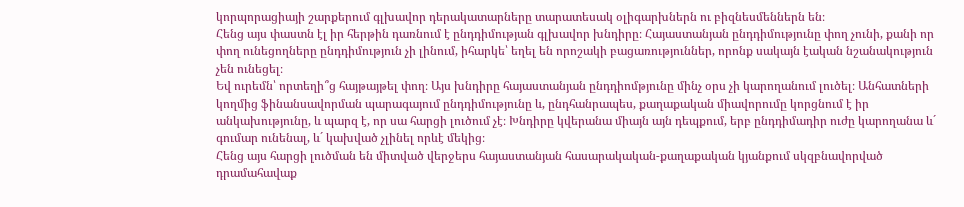կորպորացիայի շարքերում գլխավոր դերակատարները տարատեսակ օլիգարխներն ու բիզնեսմեններն են։
Հենց այս փաստն էլ իր հերթին դառնում է ընդդիմության գլխավոր խնդիրը։ Հայաստանյան ընդդիմությունը փող չունի, քանի որ փող ունեցողները ընդդիմություն չի լինում, իհարկե՝ եղել են որոշակի բացառություններ, որոնք սակայն էական նշանակություն չեն ունեցել։
Եվ ուրեմն՝ որտեղի՞ց հայթայթել փող։ Այս խնդիրը հայաստանյան ընդդիոմթյունը մինչ օրս չի կարողանում լուծել։ Անհատների կողմից ֆինանսավորման պարագայում ընդդիմությունը և, ընդհանրապես, քաղաքական միավորումը կորցնում է իր անկախությունը, և պարզ է, որ սա հարցի լուծում չէ։ Խնդիրը կվերանա միայն այն դեպքում, երբ ընդդիմադիր ուժը կարողանա և´ գումար ունենալ, և´ կախված չլինել որևէ մեկից։
Հենց այս հարցի լուծման են միտված վերջերս հայաստանյան հասարակական-քաղաքական կյանքում սկզբնավորված դրամահավաք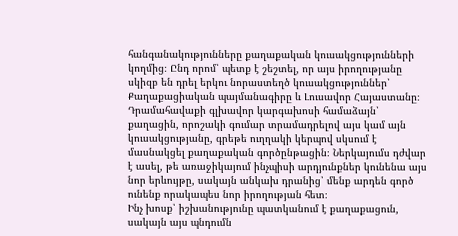հանգանակությունները քաղաքական կուսակցությունների կողմից։ Ընդ որոմ՝ պետք է շեշտել, որ այս իրողությանը սկիզբ են դրել երկու նորաստեղծ կուսակցություններ՝ Քաղաքացիական պայմանագիրը և Լուսավոր Հայաստանը։ Դրամահավաքի գլխավոր կարգախոսի համաձայն՝ քաղացին, որոշակի գումար տրամադրելով այս կամ այն կուսակցությանը, գրեթե ուղղակի կերպով սկսում է մասնակցել քաղաքական գործընթացին։ Ներկայումս դժվար է ասել, թե առաջիկայում ինչպիսի արդյունքներ կունենա այս նոր երևույթը, սակայն անկախ դրանից՝ մենք արդեն գործ ունենք որակապես նոր իրողության հետ։
Ինչ խոսք՝ իշխանությունը պատկանում է քաղաքացուն, սակայն այս պնդումն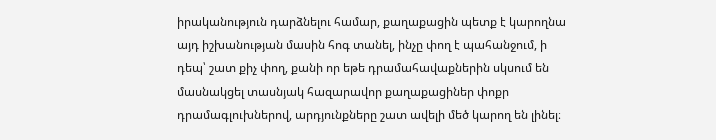իրականություն դարձնելու համար, քաղաքացին պետք է կարողնա այդ իշխանության մասին հոգ տանել, ինչը փող է պահանջում, ի դեպ՝ շատ քիչ փող, քանի որ եթե դրամահավաքներին սկսում են մասնակցել տասնյակ հազարավոր քաղաքացիներ փոքր դրամագլուխներով, արդյունքները շատ ավելի մեծ կարող են լինել։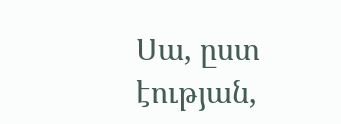Սա, ըստ էության,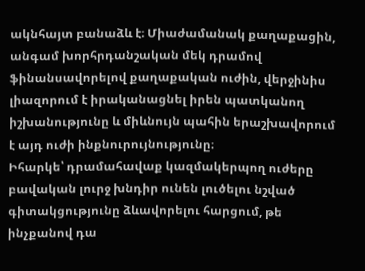ակնհայտ բանաձև է։ Միաժամանակ քաղաքացին, անգամ խորհրդանշական մեկ դրամով ֆինանսավորելով քաղաքական ուժին, վերջինիս լիազորում է իրականացնել իրեն պատկանող իշխանությունը և միևնույն պահին երաշխավորում է այդ ուժի ինքնուրույնությունը։
Իհարկե՝ դրամահավաք կազմակերպող ուժերը բավական լուրջ խնդիր ունեն լուծելու նշված գիտակցությունը ձևավորելու հարցում, թե ինչքանով դա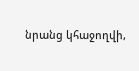նրանց կհաջողվի,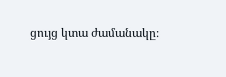ցույց կտա ժամանակը։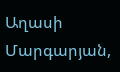Աղասի Մարգարյան,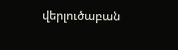վերլուծաբան